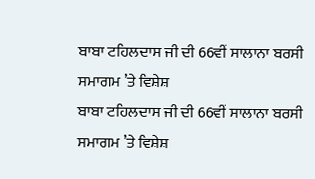ਬਾਬਾ ਟਹਿਲਦਾਸ ਜੀ ਦੀ 66ਵੀਂ ਸਾਲਾਨਾ ਬਰਸੀ ਸਮਾਗਮ ’ਤੇ ਵਿਸ਼ੇਸ਼
ਬਾਬਾ ਟਹਿਲਦਾਸ ਜੀ ਦੀ 66ਵੀਂ ਸਾਲਾਨਾ ਬਰਸੀ ਸਮਾਗਮ ’ਤੇ ਵਿਸ਼ੇਸ਼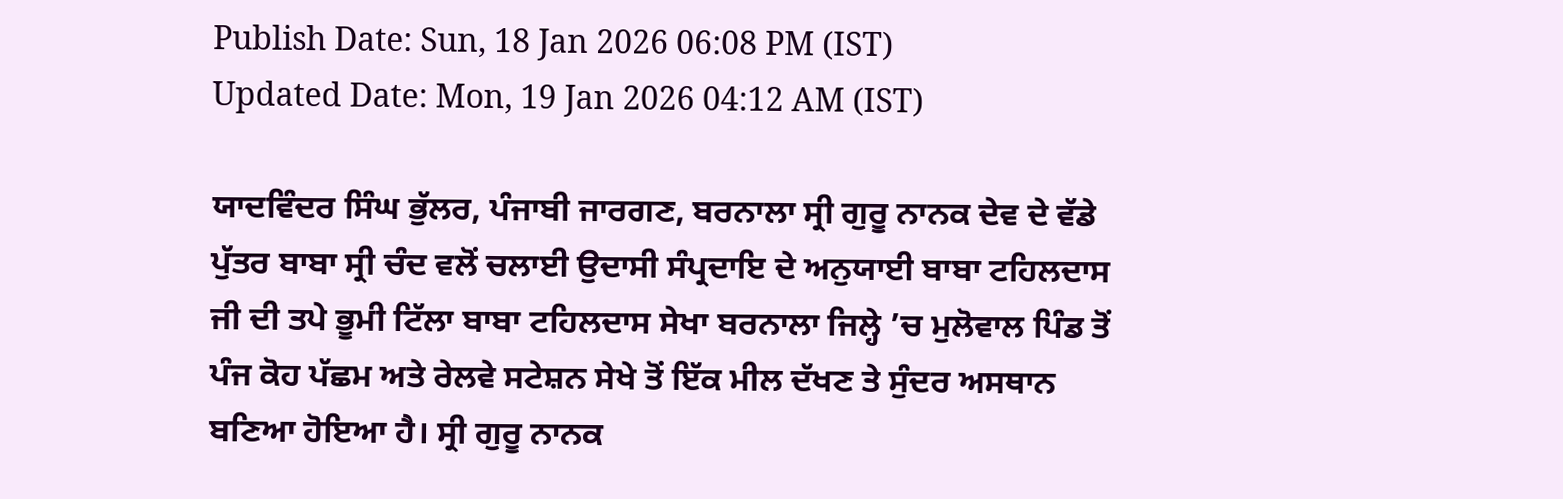Publish Date: Sun, 18 Jan 2026 06:08 PM (IST)
Updated Date: Mon, 19 Jan 2026 04:12 AM (IST)

ਯਾਦਵਿੰਦਰ ਸਿੰਘ ਭੁੱਲਰ, ਪੰਜਾਬੀ ਜਾਰਗਣ, ਬਰਨਾਲਾ ਸ੍ਰੀ ਗੁਰੂ ਨਾਨਕ ਦੇਵ ਦੇ ਵੱਡੇ ਪੁੱਤਰ ਬਾਬਾ ਸ੍ਰੀ ਚੰਦ ਵਲੋਂ ਚਲਾਈ ਉਦਾਸੀ ਸੰਪ੍ਰਦਾਇ ਦੇ ਅਨੁਯਾਈ ਬਾਬਾ ਟਹਿਲਦਾਸ ਜੀ ਦੀ ਤਪੇ ਭੂਮੀ ਟਿੱਲਾ ਬਾਬਾ ਟਹਿਲਦਾਸ ਸੇਖਾ ਬਰਨਾਲਾ ਜਿਲ੍ਹੇ ’ਚ ਮੁਲੋਵਾਲ ਪਿੰਡ ਤੋਂ ਪੰਜ ਕੋਹ ਪੱਛਮ ਅਤੇ ਰੇਲਵੇ ਸਟੇਸ਼ਨ ਸੇਖੇ ਤੋਂ ਇੱਕ ਮੀਲ ਦੱਖਣ ਤੇ ਸੁੰਦਰ ਅਸਥਾਨ ਬਣਿਆ ਹੋਇਆ ਹੈ। ਸ੍ਰੀ ਗੁਰੂ ਨਾਨਕ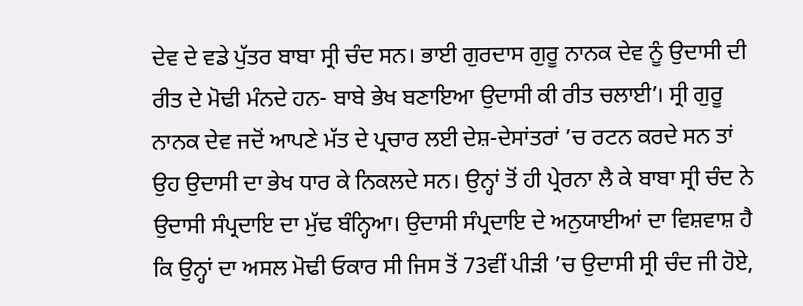ਦੇਵ ਦੇ ਵਡੇ ਪੁੱਤਰ ਬਾਬਾ ਸ੍ਰੀ ਚੰਦ ਸਨ। ਭਾਈ ਗੁਰਦਾਸ ਗੁਰੂ ਨਾਨਕ ਦੇਵ ਨੂੰ ਉਦਾਸੀ ਦੀ ਰੀਤ ਦੇ ਮੋਢੀ ਮੰਨਦੇ ਹਨ- ਬਾਬੇ ਭੇਖ ਬਣਾਇਆ ਉਦਾਸੀ ਕੀ ਰੀਤ ਚਲਾਈ’। ਸ੍ਰੀ ਗੁਰੂ ਨਾਨਕ ਦੇਵ ਜਦੋਂ ਆਪਣੇ ਮੱਤ ਦੇ ਪ੍ਰਚਾਰ ਲਈ ਦੇਸ਼-ਦੇਸਾਂਤਰਾਂ ’ਚ ਰਟਨ ਕਰਦੇ ਸਨ ਤਾਂ ਉਹ ਉਦਾਸੀ ਦਾ ਭੇਖ ਧਾਰ ਕੇ ਨਿਕਲਦੇ ਸਨ। ਉਨ੍ਹਾਂ ਤੋਂ ਹੀ ਪ੍ਰੇਰਨਾ ਲੈ ਕੇ ਬਾਬਾ ਸ੍ਰੀ ਚੰਦ ਨੇ ਉਦਾਸੀ ਸੰਪ੍ਰਦਾਇ ਦਾ ਮੁੱਢ ਬੰਨ੍ਹਿਆ। ਉਦਾਸੀ ਸੰਪ੍ਰਦਾਇ ਦੇ ਅਨੁਯਾਈਆਂ ਦਾ ਵਿਸ਼ਵਾਸ਼ ਹੈ ਕਿ ਉਨ੍ਹਾਂ ਦਾ ਅਸਲ ਮੋਢੀ ਓਕਾਰ ਸੀ ਜਿਸ ਤੋਂ 73ਵੀਂ ਪੀੜੀ ’ਚ ਉਦਾਸੀ ਸ੍ਰੀ ਚੰਦ ਜੀ ਹੋਏ,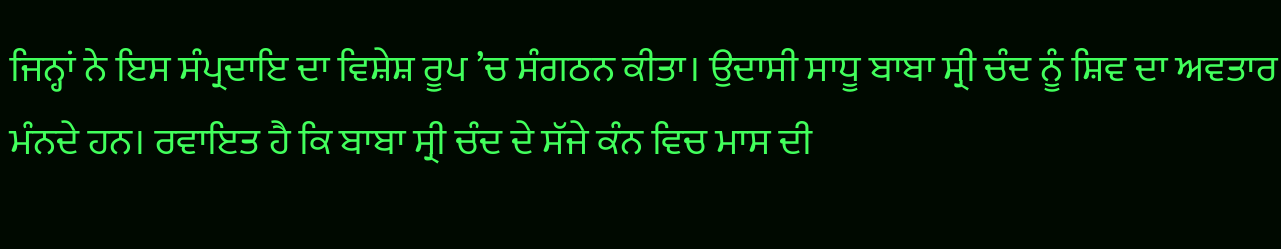ਜਿਨ੍ਹਾਂ ਨੇ ਇਸ ਸੰਪ੍ਰਦਾਇ ਦਾ ਵਿਸ਼ੇਸ਼ ਰੂਪ ’ਚ ਸੰਗਠਨ ਕੀਤਾ। ਉਦਾਸੀ ਸਾਧੂ ਬਾਬਾ ਸ੍ਰੀ ਚੰਦ ਨੂੰ ਸ਼ਿਵ ਦਾ ਅਵਤਾਰ ਮੰਨਦੇ ਹਨ। ਰਵਾਇਤ ਹੈ ਕਿ ਬਾਬਾ ਸ੍ਰੀ ਚੰਦ ਦੇ ਸੱਜੇ ਕੰਨ ਵਿਚ ਮਾਸ ਦੀ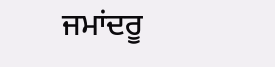ਜਮਾਂਦਰੂ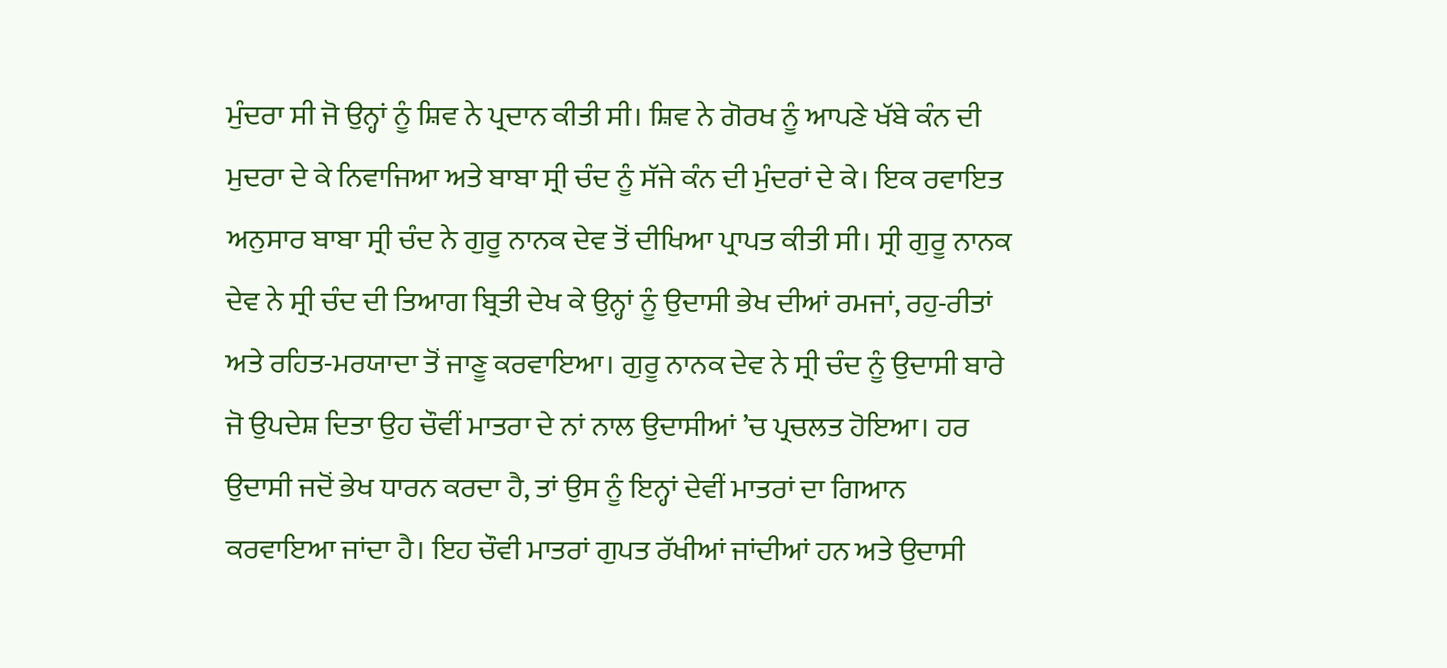ਮੁੰਦਰਾ ਸੀ ਜੋ ਉਨ੍ਹਾਂ ਨੂੰ ਸ਼ਿਵ ਨੇ ਪ੍ਰਦਾਨ ਕੀਤੀ ਸੀ। ਸ਼ਿਵ ਨੇ ਗੋਰਖ ਨੂੰ ਆਪਣੇ ਖੱਬੇ ਕੰਨ ਦੀ ਮੁਦਰਾ ਦੇ ਕੇ ਨਿਵਾਜਿਆ ਅਤੇ ਬਾਬਾ ਸ੍ਰੀ ਚੰਦ ਨੂੰ ਸੱਜੇ ਕੰਨ ਦੀ ਮੁੰਦਰਾਂ ਦੇ ਕੇ। ਇਕ ਰਵਾਇਤ ਅਨੁਸਾਰ ਬਾਬਾ ਸ੍ਰੀ ਚੰਦ ਨੇ ਗੁਰੂ ਨਾਨਕ ਦੇਵ ਤੋਂ ਦੀਖਿਆ ਪ੍ਰਾਪਤ ਕੀਤੀ ਸੀ। ਸ੍ਰੀ ਗੁਰੂ ਨਾਨਕ ਦੇਵ ਨੇ ਸ੍ਰੀ ਚੰਦ ਦੀ ਤਿਆਗ ਬ੍ਰਿਤੀ ਦੇਖ ਕੇ ਉਨ੍ਹਾਂ ਨੂੰ ਉਦਾਸੀ ਭੇਖ ਦੀਆਂ ਰਮਜਾਂ, ਰਹੁ-ਰੀਤਾਂ ਅਤੇ ਰਹਿਤ-ਮਰਯਾਦਾ ਤੋਂ ਜਾਣੂ ਕਰਵਾਇਆ। ਗੁਰੂ ਨਾਨਕ ਦੇਵ ਨੇ ਸ੍ਰੀ ਚੰਦ ਨੂੰ ਉਦਾਸੀ ਬਾਰੇ ਜੋ ਉਪਦੇਸ਼ ਦਿਤਾ ਉਹ ਚੌਵੀਂ ਮਾਤਰਾ ਦੇ ਨਾਂ ਨਾਲ ਉਦਾਸੀਆਂ ’ਚ ਪ੍ਰਚਲਤ ਹੋਇਆ। ਹਰ ਉਦਾਸੀ ਜਦੋਂ ਭੇਖ ਧਾਰਨ ਕਰਦਾ ਹੈ, ਤਾਂ ਉਸ ਨੂੰ ਇਨ੍ਹਾਂ ਦੇਵੀਂ ਮਾਤਰਾਂ ਦਾ ਗਿਆਨ ਕਰਵਾਇਆ ਜਾਂਦਾ ਹੈ। ਇਹ ਚੌਵੀ ਮਾਤਰਾਂ ਗੁਪਤ ਰੱਖੀਆਂ ਜਾਂਦੀਆਂ ਹਨ ਅਤੇ ਉਦਾਸੀ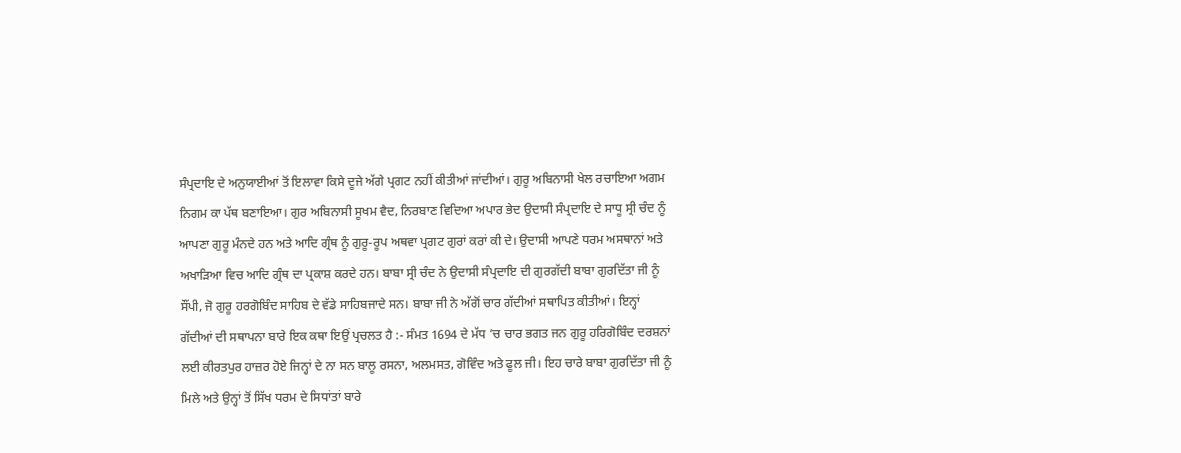ਸੰਪ੍ਰਦਾਇ ਦੇ ਅਨੁਯਾਈਆਂ ਤੋਂ ਇਲਾਵਾ ਕਿਸੇ ਦੂਜੇ ਅੱਗੇ ਪ੍ਰਗਟ ਨਹੀਂ ਕੀਤੀਆਂ ਜਾਂਦੀਆਂ। ਗੁਰੂ ਅਬਿਨਾਸੀ ਖੇਲ ਰਚਾਇਆ ਅਗਮ ਨਿਗਮ ਕਾ ਪੱਥ ਬਣਾਇਆ। ਗੁਰ ਅਬਿਨਾਸੀ ਸੂਖਮ ਵੈਦ, ਨਿਰਬਾਣ ਵਿਦਿਆ ਅਪਾਰ ਭੇਦ ਉਦਾਸੀ ਸੰਪ੍ਰਦਾਇ ਦੇ ਸਾਧੂ ਸ੍ਰੀ ਚੰਦ ਨੂੰ ਆਪਣਾ ਗੁਰੂ ਮੰਨਦੇ ਹਨ ਅਤੇ ਆਦਿ ਗ੍ਰੰਥ ਨੂੰ ਗੁਰੂ-ਰੂਪ ਅਥਵਾ ਪ੍ਰਗਟ ਗੁਰਾਂ ਕਰਾਂ ਕੀ ਦੇ। ਉਦਾਸੀ ਆਪਣੇ ਧਰਮ ਅਸਥਾਨਾਂ ਅਤੇ ਅਖਾੜਿਆ ਵਿਚ ਆਦਿ ਗ੍ਰੰਥ ਦਾ ਪ੍ਰਕਾਸ਼ ਕਰਦੇ ਹਨ। ਬਾਬਾ ਸ੍ਰੀ ਚੰਦ ਨੇ ਉਦਾਸੀ ਸੰਪ੍ਰਦਾਇ ਦੀ ਗੁਰਗੱਦੀ ਬਾਬਾ ਗੁਰਦਿੱਤਾ ਜੀ ਨੂੰ ਸੌਂਪੀ, ਜੋ ਗੁਰੂ ਹਰਗੋਬਿੰਦ ਸਾਹਿਬ ਦੇ ਵੱਡੇ ਸਾਹਿਬਜਾਦੇ ਸਨ। ਬਾਬਾ ਜੀ ਨੇ ਅੱਗੋਂ ਚਾਰ ਗੱਦੀਆਂ ਸਥਾਪਿਤ ਕੀਤੀਆਂ। ਇਨ੍ਹਾਂ ਗੱਦੀਆਂ ਦੀ ਸਥਾਪਨਾ ਬਾਰੇ ਇਕ ਕਥਾ ਇਉਂ ਪ੍ਰਚਲਤ ਹੈ :- ਸੰਮਤ 1694 ਦੇ ਮੱਧ ’ਚ ਚਾਰ ਭਗਤ ਜਨ ਗੁਰੂ ਹਰਿਗੋਬਿੰਦ ਦਰਸ਼ਨਾਂ ਲਈ ਕੀਰਤਪੁਰ ਹਾਜ਼ਰ ਹੋਏ ਜਿਨ੍ਹਾਂ ਦੇ ਨਾ ਸਨ ਬਾਲੂ ਰਸਨਾ, ਅਲਮਸਤ, ਗੋਵਿੰਦ ਅਤੇ ਫੂਲ ਜੀ। ਇਹ ਚਾਰੇ ਬਾਬਾ ਗੁਰਦਿੱਤਾ ਜੀ ਨੂੰ ਮਿਲੇ ਅਤੇ ਉਨ੍ਹਾਂ ਤੋਂ ਸਿੱਖ ਧਰਮ ਦੇ ਸਿਧਾਂਤਾਂ ਬਾਰੇ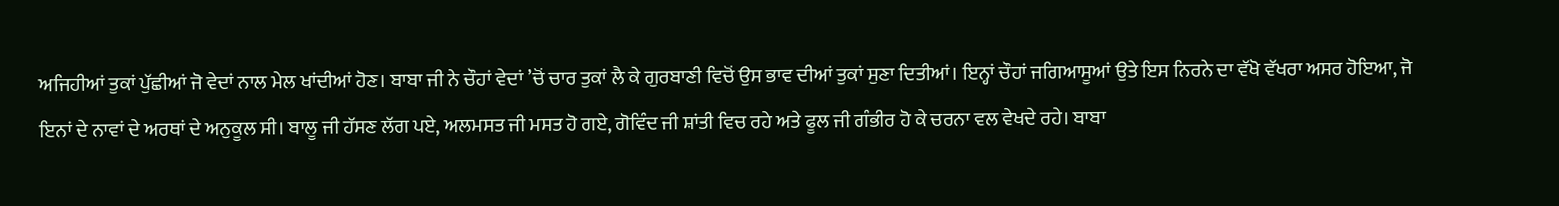ਅਜਿਹੀਆਂ ਤੁਕਾਂ ਪੁੱਛੀਆਂ ਜੋ ਵੇਦਾਂ ਨਾਲ ਮੇਲ ਖਾਂਦੀਆਂ ਹੋਣ। ਬਾਬਾ ਜੀ ਨੇ ਚੌਹਾਂ ਵੇਦਾਂ ’ਚੋਂ ਚਾਰ ਤੁਕਾਂ ਲੈ ਕੇ ਗੁਰਬਾਣੀ ਵਿਚੋਂ ਉਸ ਭਾਵ ਦੀਆਂ ਤੁਕਾਂ ਸੁਣਾ ਦਿਤੀਆਂ। ਇਨ੍ਹਾਂ ਚੌਹਾਂ ਜਗਿਆਸੂਆਂ ਉਤੇ ਇਸ ਨਿਰਨੇ ਦਾ ਵੱਖੋ ਵੱਖਰਾ ਅਸਰ ਹੋਇਆ, ਜੋ ਇਨਾਂ ਦੇ ਨਾਵਾਂ ਦੇ ਅਰਥਾਂ ਦੇ ਅਨੁਕੂਲ ਸੀ। ਬਾਲੂ ਜੀ ਹੱਸਣ ਲੱਗ ਪਏ, ਅਲਮਸਤ ਜੀ ਮਸਤ ਹੋ ਗਏ, ਗੋਵਿੰਦ ਜੀ ਸ਼ਾਂਤੀ ਵਿਚ ਰਹੇ ਅਤੇ ਫੂਲ ਜੀ ਗੰਭੀਰ ਹੋ ਕੇ ਚਰਨਾ ਵਲ ਵੇਖਦੇ ਰਹੇ। ਬਾਬਾ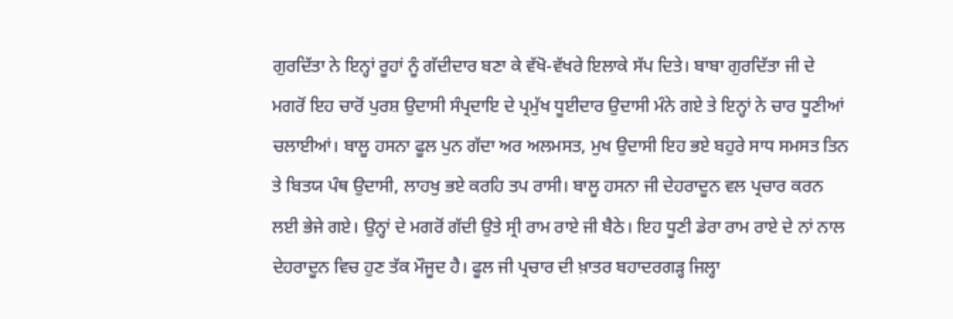ਗੁਰਦਿੱਤਾ ਨੇ ਇਨ੍ਹਾਂ ਰੂਹਾਂ ਨੂੰ ਗੱਦੀਦਾਰ ਬਣਾ ਕੇ ਵੱਖੋ-ਵੱਖਰੇ ਇਲਾਕੇ ਸੱਪ ਦਿਤੇ। ਬਾਬਾ ਗੁਰਦਿੱਤਾ ਜੀ ਦੇ ਮਗਰੋਂ ਇਹ ਚਾਰੋਂ ਪੁਰਸ਼ ਉਦਾਸੀ ਸੰਪ੍ਰਦਾਇ ਦੇ ਪ੍ਰਮੁੱਖ ਧੂਈਦਾਰ ਉਦਾਸੀ ਮੰਨੇ ਗਏ ਤੇ ਇਨ੍ਹਾਂ ਨੇ ਚਾਰ ਧੂਣੀਆਂ ਚਲਾਈਆਂ। ਬਾਲੂ ਹਸਨਾ ਫੂਲ ਪੁਨ ਗੱਦਾ ਅਰ ਅਲਮਸਤ, ਮੁਖ ਉਦਾਸੀ ਇਹ ਭਏ ਬਹੁਰੇ ਸਾਧ ਸਮਸਤ ਤਿਨ ਤੇ ਬਿਤਯ ਪੰਥ ਉਦਾਸੀ, ਲਾਹਖੁ ਭਏ ਕਰਹਿ ਤਪ ਰਾਸੀ। ਬਾਲੂ ਹਸਨਾ ਜੀ ਦੇਹਰਾਦੂਨ ਵਲ ਪ੍ਰਚਾਰ ਕਰਨ ਲਈ ਭੇਜੇ ਗਏ। ਉਨ੍ਹਾਂ ਦੇ ਮਗਰੋਂ ਗੱਦੀ ਉਤੇ ਸ੍ਰੀ ਰਾਮ ਰਾਏ ਜੀ ਬੈਠੇ। ਇਹ ਧੂਣੀ ਡੇਰਾ ਰਾਮ ਰਾਏ ਦੇ ਨਾਂ ਨਾਲ ਦੇਹਰਾਦੂਨ ਵਿਚ ਹੁਣ ਤੱਕ ਮੌਜੂਦ ਹੈ। ਫੂਲ ਜੀ ਪ੍ਰਚਾਰ ਦੀ ਖ਼ਾਤਰ ਬਹਾਦਰਗੜ੍ਹ ਜਿਲ੍ਹਾ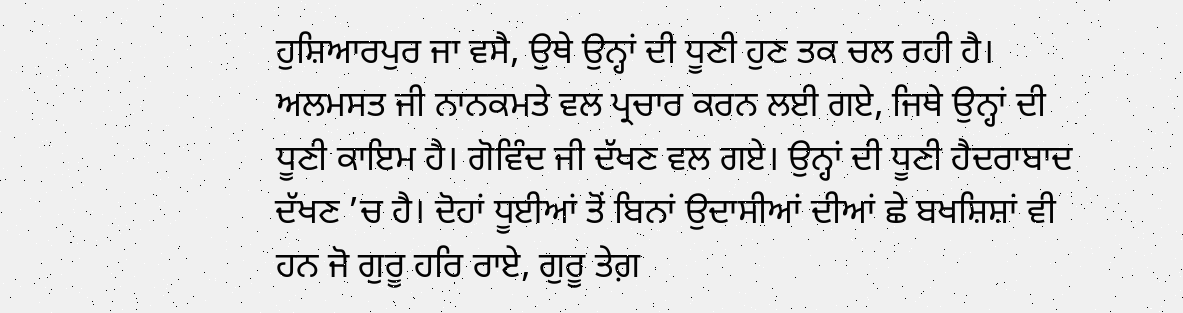ਹੁਸ਼ਿਆਰਪੁਰ ਜਾ ਵਸੈ, ਉਥੇ ਉਨ੍ਹਾਂ ਦੀ ਧੂਣੀ ਹੁਣ ਤਕ ਚਲ ਰਹੀ ਹੈ। ਅਲਮਸਤ ਜੀ ਨਾਨਕਮਤੇ ਵਲ ਪ੍ਰਚਾਰ ਕਰਨ ਲਈ ਗਏ, ਜਿਥੇ ਉਨ੍ਹਾਂ ਦੀ ਧੂਣੀ ਕਾਇਮ ਹੈ। ਗੋਵਿੰਦ ਜੀ ਦੱਖਣ ਵਲ ਗਏ। ਉਨ੍ਹਾਂ ਦੀ ਧੂਣੀ ਹੈਦਰਾਬਾਦ ਦੱਖਣ ’ਚ ਹੈ। ਦੋਹਾਂ ਧੂਈਆਂ ਤੋਂ ਬਿਨਾਂ ਉਦਾਸੀਆਂ ਦੀਆਂ ਛੇ ਬਖਸ਼ਿਸ਼ਾਂ ਵੀ ਹਨ ਜੋ ਗੁਰੂ ਹਰਿ ਰਾਏ, ਗੁਰੂ ਤੇਗ਼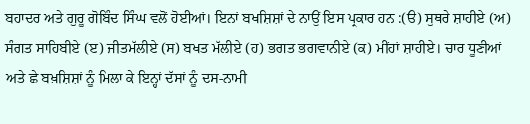ਬਹਾਦਰ ਅਤੇ ਗੁਰੂ ਗੋਬਿੰਦ ਸਿੰਘ ਵਲੋਂ ਹੋਈਆਂ। ਇਨਾਂ ਬਖਸ਼ਿਸ਼ਾਂ ਦੇ ਨਾਉਂ ਇਸ ਪ੍ਰਕਾਰ ਹਨ :(ੳ) ਸੁਥਰੇ ਸ਼ਾਹੀਏ (ਅ) ਸੰਗਤ ਸਾਹਿਬੀਏ (ੲ) ਜੀਤਮੱਲੀਏ (ਸ) ਬਖਤ ਮੱਲੀਏ (ਹ) ਭਗਤ ਭਗਵਾਨੀਏ (ਕ) ਮੀਂਹਾਂ ਸ਼ਾਹੀਏ। ਚਾਰ ਧੂਣੀਆਂ ਅਤੇ ਛੇ ਬਖ਼ਸ਼ਿਸ਼ਾਂ ਨੂੰ ਮਿਲਾ ਕੇ ਇਨ੍ਹਾਂ ਦੱਸਾਂ ਨੂੰ ਦਸ-ਨਾਮੀ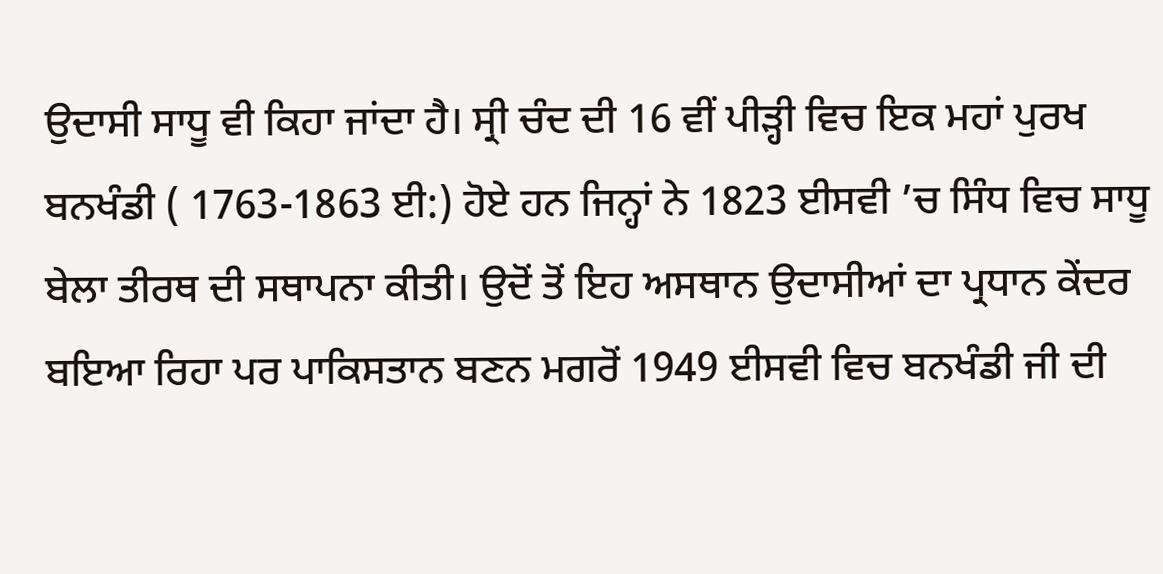ਉਦਾਸੀ ਸਾਧੂ ਵੀ ਕਿਹਾ ਜਾਂਦਾ ਹੈ। ਸ੍ਰੀ ਚੰਦ ਦੀ 16 ਵੀਂ ਪੀੜ੍ਹੀ ਵਿਚ ਇਕ ਮਹਾਂ ਪੁਰਖ ਬਨਖੰਡੀ ( 1763-1863 ਈ:) ਹੋਏ ਹਨ ਜਿਨ੍ਹਾਂ ਨੇ 1823 ਈਸਵੀ ’ਚ ਸਿੰਧ ਵਿਚ ਸਾਧੂ ਬੇਲਾ ਤੀਰਥ ਦੀ ਸਥਾਪਨਾ ਕੀਤੀ। ਉਦੋਂ ਤੋਂ ਇਹ ਅਸਥਾਨ ਉਦਾਸੀਆਂ ਦਾ ਪ੍ਰਧਾਨ ਕੇਂਦਰ ਬਇਆ ਰਿਹਾ ਪਰ ਪਾਕਿਸਤਾਨ ਬਣਨ ਮਗਰੋਂ 1949 ਈਸਵੀ ਵਿਚ ਬਨਖੰਡੀ ਜੀ ਦੀ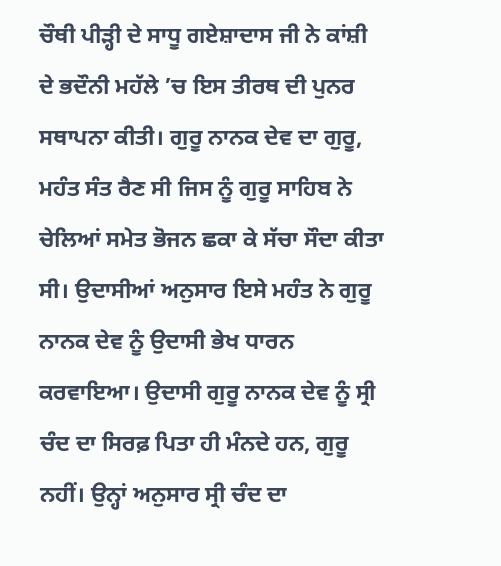ਚੌਥੀ ਪੀੜ੍ਹੀ ਦੇ ਸਾਧੂ ਗਏਸ਼ਾਦਾਸ ਜੀ ਨੇ ਕਾਂਸ਼ੀ ਦੇ ਭਦੌਨੀ ਮਹੱਲੇ ’ਚ ਇਸ ਤੀਰਥ ਦੀ ਪੁਨਰ ਸਥਾਪਨਾ ਕੀਤੀ। ਗੁਰੂ ਨਾਨਕ ਦੇਵ ਦਾ ਗੁਰੂ, ਮਹੰਤ ਸੰਤ ਰੈਣ ਸੀ ਜਿਸ ਨੂੰ ਗੁਰੂ ਸਾਹਿਬ ਨੇ ਚੇਲਿਆਂ ਸਮੇਤ ਭੋਜਨ ਛਕਾ ਕੇ ਸੱਚਾ ਸੌਦਾ ਕੀਤਾ ਸੀ। ਉਦਾਸੀਆਂ ਅਨੁਸਾਰ ਇਸੇ ਮਹੰਤ ਨੇ ਗੁਰੂ ਨਾਨਕ ਦੇਵ ਨੂੰ ਉਦਾਸੀ ਭੇਖ ਧਾਰਨ ਕਰਵਾਇਆ। ਉਦਾਸੀ ਗੁਰੂ ਨਾਨਕ ਦੇਵ ਨੂੰ ਸ੍ਰੀ ਚੰਦ ਦਾ ਸਿਰਫ਼ ਪਿਤਾ ਹੀ ਮੰਨਦੇ ਹਨ, ਗੁਰੂ ਨਹੀਂ। ਉਨ੍ਹਾਂ ਅਨੁਸਾਰ ਸ੍ਰੀ ਚੰਦ ਦਾ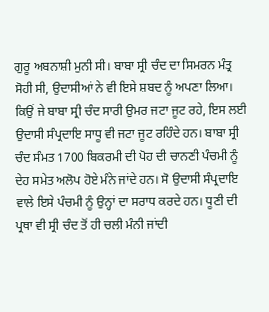ਗੁਰੂ ਅਬਨਾਸ਼ੀ ਮੁਨੀ ਸੀ। ਬਾਬਾ ਸ੍ਰੀ ਚੰਦ ਦਾ ਸਿਮਰਨ ਮੰਤ੍ਰ ਸੋਹੀ ਸੀ, ਉਦਾਸੀਆਂ ਨੇ ਵੀ ਇਸੇ ਸ਼ਬਦ ਨੂੰ ਅਪਣਾ ਲਿਆ। ਕਿਉਂ ਜੇ ਬਾਬਾ ਸ੍ਰੀ ਚੰਦ ਸਾਰੀ ਉਮਰ ਜਟਾ ਜੂਟ ਰਹੇ, ਇਸ ਲਈ ਉਦਾਸੀ ਸੰਪ੍ਰਦਾਇ ਸਾਧੂ ਵੀ ਜਟਾ ਜੂਟ ਰਹਿੰਦੇ ਹਨ। ਬਾਬਾ ਸ੍ਰੀ ਚੰਦ ਸੰਮਤ 1700 ਬਿਕਰਮੀ ਦੀ ਪੋਹ ਦੀ ਚਾਨਣੀ ਪੰਚਮੀ ਨੂੰ ਦੇਹ ਸਮੇਤ ਅਲੋਪ ਹੋਏ ਮੰਨੇ ਜਾਂਦੇ ਹਨ। ਸੋ ਉਦਾਸੀ ਸੰਪ੍ਰਦਾਇ ਵਾਲੇ ਇਸੇ ਪੰਚਮੀ ਨੂੰ ਉਨ੍ਹਾਂ ਦਾ ਸਰਾਧ ਕਰਦੇ ਹਨ। ਧੂਣੀ ਦੀ ਪ੍ਰਥਾ ਵੀ ਸ੍ਰੀ ਚੰਦ ਤੋਂ ਹੀ ਚਲੀ ਮੰਨੀ ਜਾਂਦੀ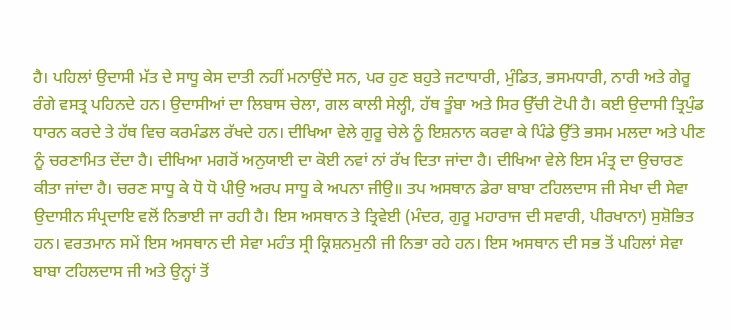ਹੈ। ਪਹਿਲਾਂ ਉਦਾਸੀ ਮੱਤ ਦੇ ਸਾਧੂ ਕੇਸ ਦਾਤੀ ਨਹੀਂ ਮਨਾਉਂਦੇ ਸਨ, ਪਰ ਹੁਣ ਬਹੁਤੇ ਜਟਾਧਾਰੀ, ਮੁੰਡਿਤ, ਭਸਮਧਾਰੀ, ਨਾਰੀ ਅਤੇ ਗੇਰੂ ਰੰਗੇ ਵਸਤ੍ਰ ਪਹਿਨਦੇ ਹਨ। ਉਦਾਸੀਆਂ ਦਾ ਲਿਬਾਸ ਚੇਲਾ, ਗਲ ਕਾਲੀ ਸੇਲ੍ਹੀ, ਹੱਥ ਤੂੰਬਾ ਅਤੇ ਸਿਰ ਉੱਚੀ ਟੋਪੀ ਹੈ। ਕਈ ਉਦਾਸੀ ਤ੍ਰਿਪੁੰਡ ਧਾਰਨ ਕਰਦੇ ਤੇ ਹੱਥ ਵਿਚ ਕਰਮੰਡਲ ਰੱਖਦੇ ਹਨ। ਦੀਖਿਆ ਵੇਲੇ ਗੁਰੂ ਚੇਲੇ ਨੂੰ ਇਸ਼ਨਾਨ ਕਰਵਾ ਕੇ ਪਿੰਡੇ ਉੱਤੇ ਭਸਮ ਮਲਦਾ ਅਤੇ ਪੀਣ ਨੂੰ ਚਰਣਾਮਿਤ ਦੇਂਦਾ ਹੈ। ਦੀਖਿਆ ਮਗਰੋਂ ਅਨੁਯਾਈ ਦਾ ਕੋਈ ਨਵਾਂ ਨਾਂ ਰੱਖ ਦਿਤਾ ਜਾਂਦਾ ਹੈ। ਦੀਖਿਆ ਵੇਲੇ ਇਸ ਮੰਤ੍ਰ ਦਾ ਉਚਾਰਣ ਕੀਤਾ ਜਾਂਦਾ ਹੈ। ਚਰਣ ਸਾਧੂ ਕੇ ਧੋ ਧੋ ਪੀਉ ਅਰਪ ਸਾਧੂ ਕੇ ਅਪਨਾ ਜੀਉ॥ ਤਪ ਅਸਥਾਨ ਡੇਰਾ ਬਾਬਾ ਟਹਿਲਦਾਸ ਜੀ ਸੇਖਾ ਦੀ ਸੇਵਾ ਉਦਾਸੀਨ ਸੰਪ੍ਰਦਾਇ ਵਲੋਂ ਨਿਭਾਈ ਜਾ ਰਹੀ ਹੈ। ਇਸ ਅਸਥਾਨ ਤੇ ਤ੍ਰਿਵੇਈ (ਮੰਦਰ, ਗੁਰੂ ਮਹਾਰਾਜ ਦੀ ਸਵਾਰੀ, ਪੀਰਖਾਨਾ) ਸੁਸ਼ੋਭਿਤ ਹਨ। ਵਰਤਮਾਨ ਸਮੇਂ ਇਸ ਅਸਥਾਨ ਦੀ ਸੇਵਾ ਮਹੰਤ ਸ੍ਰੀ ਕ੍ਰਿਸ਼ਨਮੁਨੀ ਜੀ ਨਿਭਾ ਰਹੇ ਹਨ। ਇਸ ਅਸਥਾਨ ਦੀ ਸਭ ਤੋਂ ਪਹਿਲਾਂ ਸੇਵਾ ਬਾਬਾ ਟਹਿਲਦਾਸ ਜੀ ਅਤੇ ਉਨ੍ਹਾਂ ਤੋਂ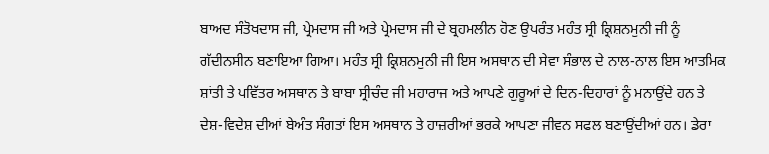ਬਾਅਦ ਸੰਤੋਖਦਾਸ ਜੀ, ਪ੍ਰੇਮਦਾਸ ਜੀ ਅਤੇ ਪ੍ਰੇਮਦਾਸ ਜੀ ਦੇ ਬ੍ਰਹਮਲੀਨ ਹੋਣ ਉਪਰੰਤ ਮਹੰਤ ਸ੍ਰੀ ਕ੍ਰਿਸ਼ਨਮੁਨੀ ਜੀ ਨੂੰ ਗੱਦੀਨਸੀਨ ਬਣਾਇਆ ਗਿਆ। ਮਹੰਤ ਸ੍ਰੀ ਕ੍ਰਿਸ਼ਨਮੁਨੀ ਜੀ ਇਸ ਅਸਥਾਨ ਦੀ ਸੇਵਾ ਸੰਭਾਲ ਦੇ ਨਾਲ-ਨਾਲ ਇਸ ਆਤਮਿਕ ਸ਼ਾਂਤੀ ਤੇ ਪਵਿੱਤਰ ਅਸਥਾਨ ਤੇ ਬਾਬਾ ਸ੍ਰੀਚੰਦ ਜੀ ਮਹਾਰਾਜ ਅਤੇ ਆਪਣੇ ਗੁਰੂਆਂ ਦੇ ਦਿਨ-ਦਿਹਾਰਾਂ ਨੂੰ ਮਨਾਉਂਦੇ ਹਨ ਤੇ ਦੇਸ਼-ਵਿਦੇਸ਼ ਦੀਆਂ ਬੇਅੰਤ ਸੰਗਤਾਂ ਇਸ ਅਸਥਾਨ ਤੇ ਹਾਜ਼ਰੀਆਂ ਭਰਕੇ ਆਪਣਾ ਜੀਵਨ ਸਫਲ ਬਣਾਉਂਦੀਆਂ ਹਨ। ਡੇਰਾ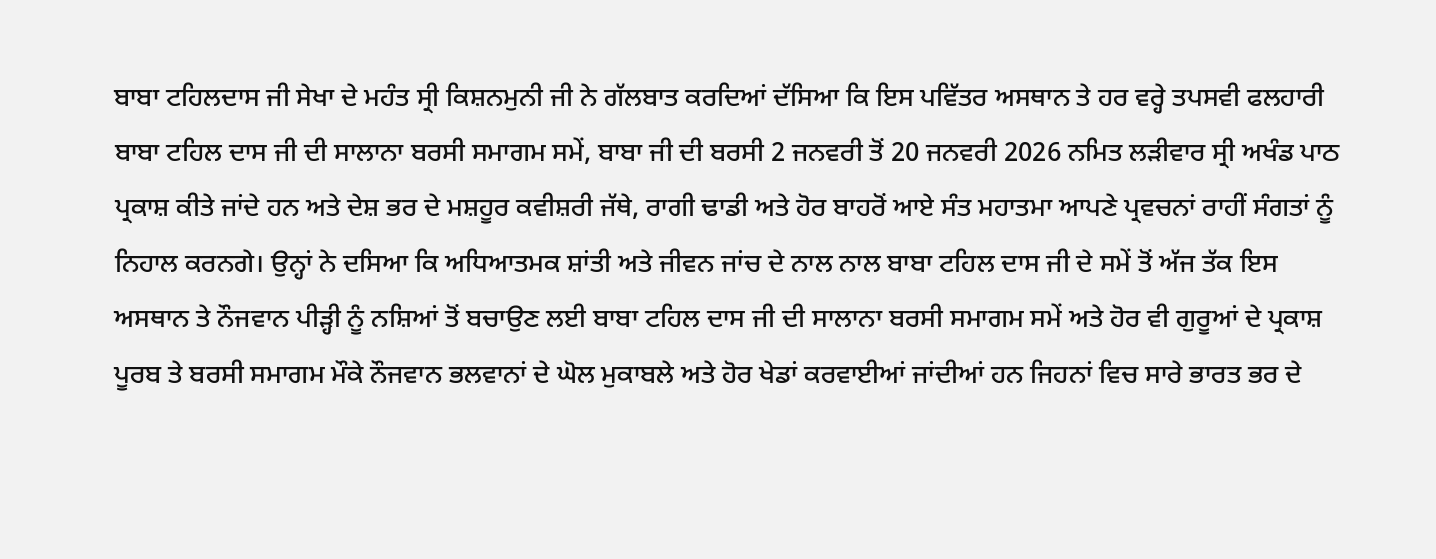ਬਾਬਾ ਟਹਿਲਦਾਸ ਜੀ ਸੇਖਾ ਦੇ ਮਹੰਤ ਸ੍ਰੀ ਕਿਸ਼ਨਮੁਨੀ ਜੀ ਨੇ ਗੱਲਬਾਤ ਕਰਦਿਆਂ ਦੱਸਿਆ ਕਿ ਇਸ ਪਵਿੱਤਰ ਅਸਥਾਨ ਤੇ ਹਰ ਵਰ੍ਹੇ ਤਪਸਵੀ ਫਲਹਾਰੀ ਬਾਬਾ ਟਹਿਲ ਦਾਸ ਜੀ ਦੀ ਸਾਲਾਨਾ ਬਰਸੀ ਸਮਾਗਮ ਸਮੇਂ, ਬਾਬਾ ਜੀ ਦੀ ਬਰਸੀ 2 ਜਨਵਰੀ ਤੋਂ 20 ਜਨਵਰੀ 2026 ਨਮਿਤ ਲੜੀਵਾਰ ਸ੍ਰੀ ਅਖੰਡ ਪਾਠ ਪ੍ਰਕਾਸ਼ ਕੀਤੇ ਜਾਂਦੇ ਹਨ ਅਤੇ ਦੇਸ਼ ਭਰ ਦੇ ਮਸ਼ਹੂਰ ਕਵੀਸ਼ਰੀ ਜੱਥੇ, ਰਾਗੀ ਢਾਡੀ ਅਤੇ ਹੋਰ ਬਾਹਰੋਂ ਆਏ ਸੰਤ ਮਹਾਤਮਾ ਆਪਣੇ ਪ੍ਰਵਚਨਾਂ ਰਾਹੀਂ ਸੰਗਤਾਂ ਨੂੰ ਨਿਹਾਲ ਕਰਨਗੇ। ਉਨ੍ਹਾਂ ਨੇ ਦਸਿਆ ਕਿ ਅਧਿਆਤਮਕ ਸ਼ਾਂਤੀ ਅਤੇ ਜੀਵਨ ਜਾਂਚ ਦੇ ਨਾਲ ਨਾਲ ਬਾਬਾ ਟਹਿਲ ਦਾਸ ਜੀ ਦੇ ਸਮੇਂ ਤੋਂ ਅੱਜ ਤੱਕ ਇਸ ਅਸਥਾਨ ਤੇ ਨੌਜਵਾਨ ਪੀੜ੍ਹੀ ਨੂੰ ਨਸ਼ਿਆਂ ਤੋਂ ਬਚਾਉਣ ਲਈ ਬਾਬਾ ਟਹਿਲ ਦਾਸ ਜੀ ਦੀ ਸਾਲਾਨਾ ਬਰਸੀ ਸਮਾਗਮ ਸਮੇਂ ਅਤੇ ਹੋਰ ਵੀ ਗੁਰੂਆਂ ਦੇ ਪ੍ਰਕਾਸ਼ ਪੂਰਬ ਤੇ ਬਰਸੀ ਸਮਾਗਮ ਮੌਕੇ ਨੌਜਵਾਨ ਭਲਵਾਨਾਂ ਦੇ ਘੋਲ ਮੁਕਾਬਲੇ ਅਤੇ ਹੋਰ ਖੇਡਾਂ ਕਰਵਾਈਆਂ ਜਾਂਦੀਆਂ ਹਨ ਜਿਹਨਾਂ ਵਿਚ ਸਾਰੇ ਭਾਰਤ ਭਰ ਦੇ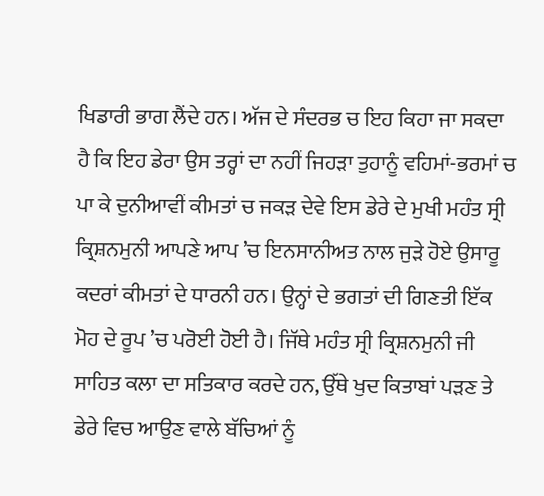ਖਿਡਾਰੀ ਭਾਗ ਲੈਂਦੇ ਹਨ। ਅੱਜ ਦੇ ਸੰਦਰਭ ਚ ਇਹ ਕਿਹਾ ਜਾ ਸਕਦਾ ਹੈ ਕਿ ਇਹ ਡੇਰਾ ਉਸ ਤਰ੍ਹਾਂ ਦਾ ਨਹੀਂ ਜਿਹੜਾ ਤੁਹਾਨੂੰ ਵਹਿਮਾਂ-ਭਰਮਾਂ ਚ ਪਾ ਕੇ ਦੁਨੀਆਵੀਂ ਕੀਮਤਾਂ ਚ ਜਕੜ ਦੇਵੇ ਇਸ ਡੇਰੇ ਦੇ ਮੁਖੀ ਮਹੰਤ ਸ੍ਰੀ ਕ੍ਰਿਸ਼ਨਮੁਨੀ ਆਪਣੇ ਆਪ ’ਚ ਇਨਸਾਨੀਅਤ ਨਾਲ ਜੁੜੇ ਹੋਏ ਉਸਾਰੂ ਕਦਰਾਂ ਕੀਮਤਾਂ ਦੇ ਧਾਰਨੀ ਹਨ। ਉਨ੍ਹਾਂ ਦੇ ਭਗਤਾਂ ਦੀ ਗਿਣਤੀ ਇੱਕ ਮੋਹ ਦੇ ਰੂਪ ’ਚ ਪਰੋਈ ਹੋਈ ਹੈ। ਜਿੱਥੇ ਮਹੰਤ ਸ੍ਰੀ ਕ੍ਰਿਸ਼ਨਮੁਨੀ ਜੀ ਸਾਹਿਤ ਕਲਾ ਦਾ ਸਤਿਕਾਰ ਕਰਦੇ ਹਨ, ਉੱਥੇ ਖੁਦ ਕਿਤਾਬਾਂ ਪੜਣ ਤੇ ਡੇਰੇ ਵਿਚ ਆਉਣ ਵਾਲੇ ਬੱਚਿਆਂ ਨੂੰ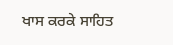ਖਾਸ ਕਰਕੇ ਸਾਹਿਤ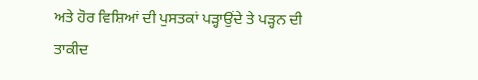ਅਤੇ ਹੋਰ ਵਿਸ਼ਿਆਂ ਦੀ ਪੁਸਤਕਾਂ ਪੜ੍ਹਾਉਂਦੇ ਤੇ ਪੜ੍ਹਨ ਦੀ ਤਾਕੀਦ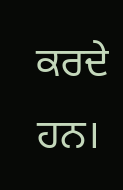ਕਰਦੇ ਹਨ।